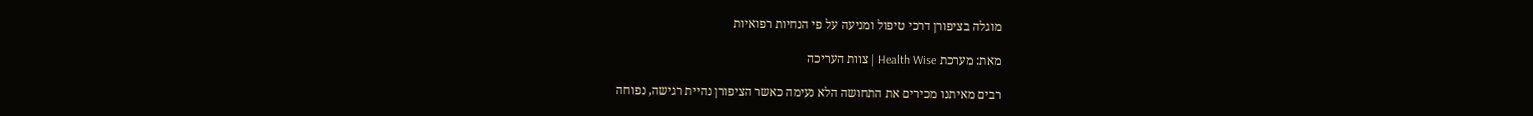מוגלה בציפורן דרכי טיפול ומניעה על פי הנחיות רפואיות

מאת: מערכת Health Wise | צוות העריכה

רבים מאיתנו מכירים את התחושה הלא נעימה כאשר הציפורן נהיית רגישה, נפוחה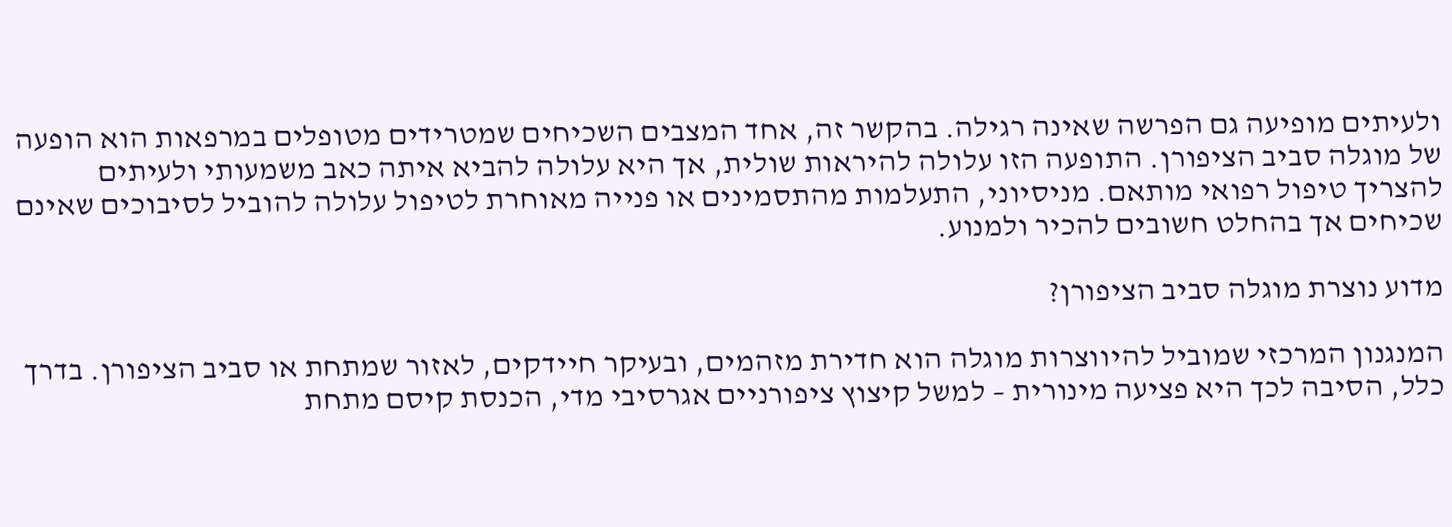ולעיתים מופיעה גם הפרשה שאינה רגילה. בהקשר זה, אחד המצבים השכיחים שמטרידים מטופלים במרפאות הוא הופעה של מוגלה סביב הציפורן. התופעה הזו עלולה להיראות שולית, אך היא עלולה להביא איתה כאב משמעותי ולעיתים להצריך טיפול רפואי מותאם. מניסיוני, התעלמות מהתסמינים או פנייה מאוחרת לטיפול עלולה להוביל לסיבוכים שאינם שכיחים אך בהחלט חשובים להכיר ולמנוע.

מדוע נוצרת מוגלה סביב הציפורן?

המנגנון המרכזי שמוביל להיווצרות מוגלה הוא חדירת מזהמים, ובעיקר חיידקים, לאזור שמתחת או סביב הציפורן. בדרך כלל, הסיבה לכך היא פציעה מינורית – למשל קיצוץ ציפורניים אגרסיבי מדי, הכנסת קיסם מתחת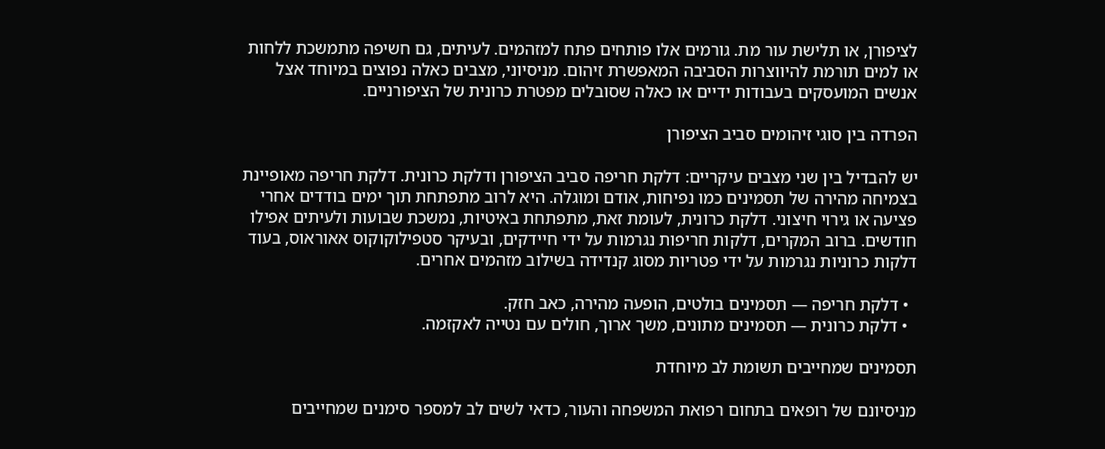לציפורן, או תלישת עור מת. גורמים אלו פותחים פתח למזהמים. לעיתים, גם חשיפה מתמשכת ללחות או למים תורמת להיווצרות הסביבה המאפשרת זיהום. מניסיוני, מצבים כאלה נפוצים במיוחד אצל אנשים המועסקים בעבודות ידיים או כאלה שסובלים מפטרת כרונית של הציפורניים.

הפרדה בין סוגי זיהומים סביב הציפורן

יש להבדיל בין שני מצבים עיקריים: דלקת חריפה סביב הציפורן ודלקת כרונית. דלקת חריפה מאופיינת בצמיחה מהירה של תסמינים כמו נפיחות, אודם ומוגלה. היא לרוב מתפתחת תוך ימים בודדים אחרי פציעה או גירוי חיצוני. דלקת כרונית, לעומת זאת, מתפתחת באיטיות, נמשכת שבועות ולעיתים אפילו חודשים. ברוב המקרים, דלקות חריפות נגרמות על ידי חיידקים, ובעיקר סטפילוקוקוס אאוראוס, בעוד דלקות כרוניות נגרמות על ידי פטריות מסוג קנדידה בשילוב מזהמים אחרים.

  • דלקת חריפה — תסמינים בולטים, הופעה מהירה, כאב חזק.
  • דלקת כרונית — תסמינים מתונים, משך ארוך, חולים עם נטייה לאקזמה.

תסמינים שמחייבים תשומת לב מיוחדת

מניסיונם של רופאים בתחום רפואת המשפחה והעור, כדאי לשים לב למספר סימנים שמחייבים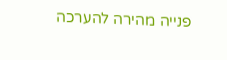פנייה מהירה להערכה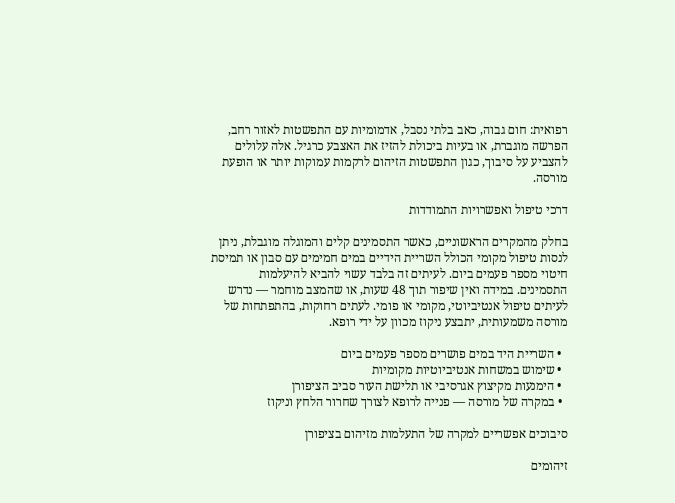רפואית: חום גבוה, כאב בלתי נסבל, אדמומיות עם התפשטות לאזור רחב, הפרשה מוגברת, או בעיות ביכולת להזיז את האצבע כרגיל. אלה עלולים להצביע על סיבוך, כגון התפשטות הזיהום לרקמות עמוקות יותר או הופעת מורסה.

דרכי טיפול ואפשרויות התמודדות

בחלק מהמקרים הראשוניים, כאשר התסמינים קלים והמוגלה מוגבלת, ניתן לנסות טיפול מקומי הכולל השריית הידיים במים חמימים עם סבון או תמיסת חיטוי מספר פעמים ביום. לעיתים זה בלבד עשוי להביא להיעלמות התסמינים. במידה ואין שיפור תוך 48 שעות, או שהמצב מוחמר — נדרש לעיתים טיפול אנטיביוטי, מקומי או פומי. לעתים רחוקות, בהתפתחות של מורסה משמעותית, יתבצע ניקוז מכוון על ידי רופא.

  • השריית היד במים פושרים מספר פעמים ביום
  • שימוש במשחות אנטיביוטיות מקומיות
  • הימנעות מקיצוץ אגרסיבי או תלישת העור סביב הציפורן
  • במקרה של מורסה — פנייה לרופא לצורך שחרור הלחץ וניקוז

סיבוכים אפשריים למקרה של התעלמות מזיהום בציפורן

זיהומים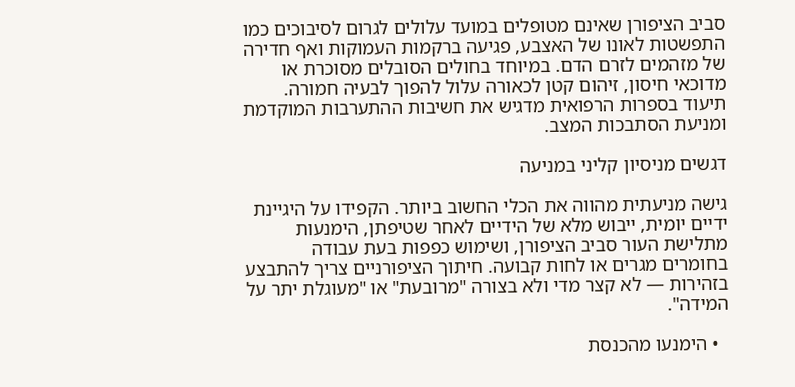סביב הציפורן שאינם מטופלים במועד עלולים לגרום לסיבוכים כמו התפשטות לאונו של האצבע, פגיעה ברקמות העמוקות ואף חדירה של מזהמים לזרם הדם. במיוחד בחולים הסובלים מסוכרת או מדוכאי חיסון, זיהום קטן לכאורה עלול להפוך לבעיה חמורה. תיעוד בספרות הרפואית מדגיש את חשיבות ההתערבות המוקדמת ומניעת הסתבכות המצב.

דגשים מניסיון קליני במניעה

גישה מניעתית מהווה את הכלי החשוב ביותר. הקפידו על היגיינת ידיים יומית, ייבוש מלא של הידיים לאחר שטיפתן, הימנעות מתלישת העור סביב הציפורן, ושימוש כפפות בעת עבודה בחומרים מגרים או לחות קבועה. חיתוך הציפורניים צריך להתבצע בזהירות — לא קצר מדי ולא בצורה "מרובעת" או "מעוגלת יתר על המידה".

  • הימנעו מהכנסת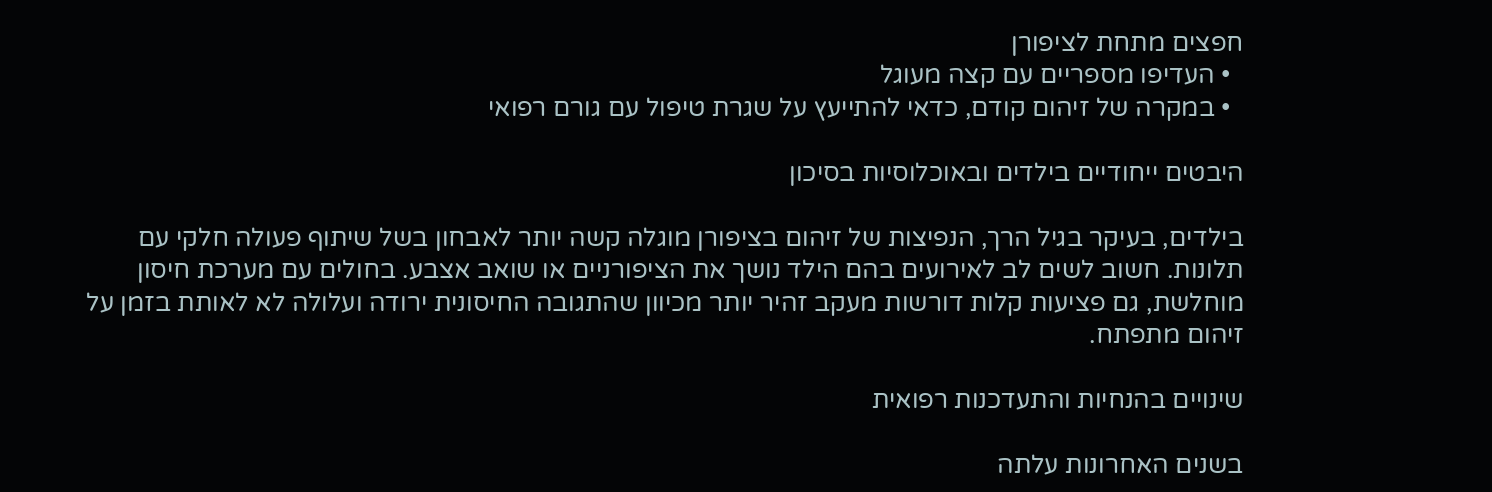חפצים מתחת לציפורן
  • העדיפו מספריים עם קצה מעוגל
  • במקרה של זיהום קודם, כדאי להתייעץ על שגרת טיפול עם גורם רפואי

היבטים ייחודיים בילדים ובאוכלוסיות בסיכון

בילדים, בעיקר בגיל הרך, הנפיצות של זיהום בציפורן מוגלה קשה יותר לאבחון בשל שיתוף פעולה חלקי עם תלונות. חשוב לשים לב לאירועים בהם הילד נושך את הציפורניים או שואב אצבע. בחולים עם מערכת חיסון מוחלשת, גם פציעות קלות דורשות מעקב זהיר יותר מכיוון שהתגובה החיסונית ירודה ועלולה לא לאותת בזמן על זיהום מתפתח.

שינויים בהנחיות והתעדכנות רפואית

בשנים האחרונות עלתה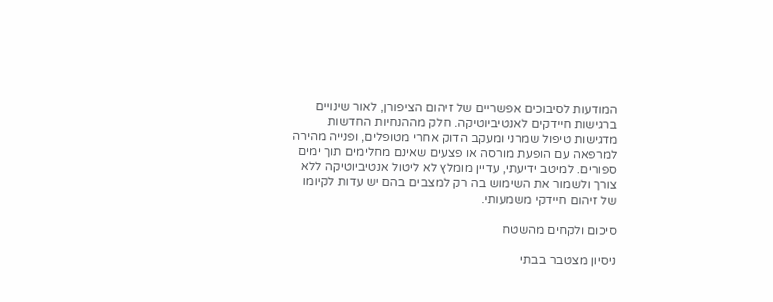המודעות לסיבוכים אפשריים של זיהום הציפורן, לאור שינויים ברגישות חיידקים לאנטיביוטיקה. חלק מההנחיות החדשות מדגישות טיפול שמרני ומעקב הדוק אחרי מטופלים, ופנייה מהירה למרפאה עם הופעת מורסה או פצעים שאינם מחלימים תוך ימים ספורים. למיטב ידיעתי, עדיין מומלץ לא ליטול אנטיביוטיקה ללא צורך ולשמור את השימוש בה רק למצבים בהם יש עדות לקיומו של זיהום חיידקי משמעותי.

סיכום ולקחים מהשטח

ניסיון מצטבר בבתי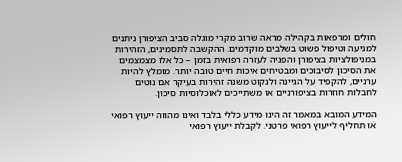חולים ומרפאות בקהילה מראה שרוב מקרי מוגלה סביב הציפורן ניתנים למניעה וטיפול פשוט בשלבים מוקדמים. ההקשבה לתסמינים, הזהירות במניפולציות בציפורן והפניה לעזרה רפואית בזמן – כל אלו מצמצמים את הסיכון לסיבוכים ומבטיחים איכות חיים טובה יותר. מומלץ להיות ערניים, להקפיד על הגיינה ולנקוט משנה זהירות בעיקר אם נוטים לחבלות חוזרות בציפורניים או משתייכים לאוכלוסיות סיכון.

המידע המובא במאמר זה הינו מידע כללי בלבד ואינו מהווה ייעוץ רפואי או תחליף לייעוץ רפואי פרטני. לקבלת ייעוץ רפואי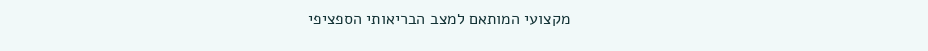מקצועי המותאם למצב הבריאותי הספציפי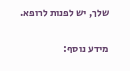שלך, יש לפנות לרופא.

מידע נוסף: